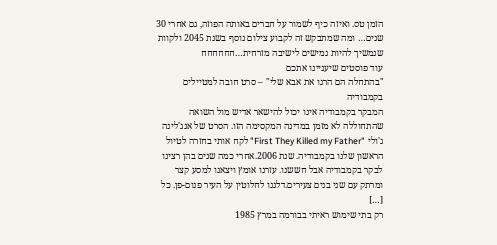הזמן טס. ואיזה כיף לשמור על חברים באותה הפוזה, גם אחרי 30 שנים… ומה שמתבקש זה לקבוע צילום נוסף בשנת 2045 ולקוות שנמשיך להיות גמישים לישיבה מזרחית…חחחחחח
עוד פוסטים שיעניינו אתכם
"בהתחלה הם הרגו את אבא שלי" – סרט חובה למטיילים בקמבודיה
המבקר בקמבודיה אינו יכול להישאר אדיש מול השואה שהתחוללה לא מזמן במדינה המקסימה הזו. הסרט של אנג'לינה ג'ולי "First They Killed my Father" לקח אותי בחזרה לטיול הראשון שלנו בקמבודיה. שנת 2006.אחרי כמה שנים בהן רצינו לבקר בקמבודיה אבל חששנו. עזרנו אומץ ויצאנו למסע קצר ומרתק עם שני בנים צעירים.דלגנו לחלוטין על העיר פנום-פן. כל […]
רק בתי שימוש ראיתי בבורמה במרץ 1985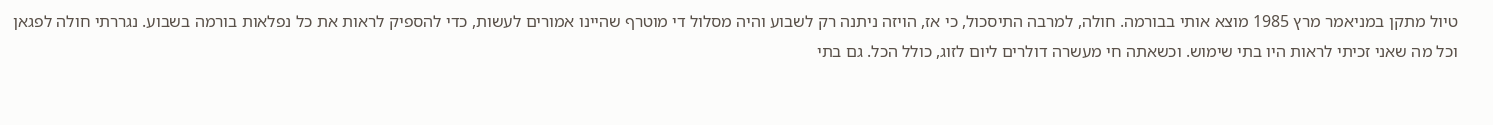טיול מתקן במניאמר מרץ 1985 מוצא אותי בבורמה. חולה, למרבה התיסכול, כי אז, הויזה ניתנה רק לשבוע והיה מסלול די מוטרף שהיינו אמורים לעשות, כדי להספיק לראות את כל נפלאות בורמה בשבוע. נגררתי חולה לפגאן וכל מה שאני זכיתי לראות היו בתי שימוש. וכשאתה חי מעשרה דולרים ליום לזוג, כולל הכל. גם בתי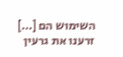השימוש הם […]
זרענו את גרעין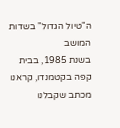ה"טיול הגדול" בשדות המושב
בשנת 1985, בבית קפה בקטמנדו, קראנו מכתב שקבלנו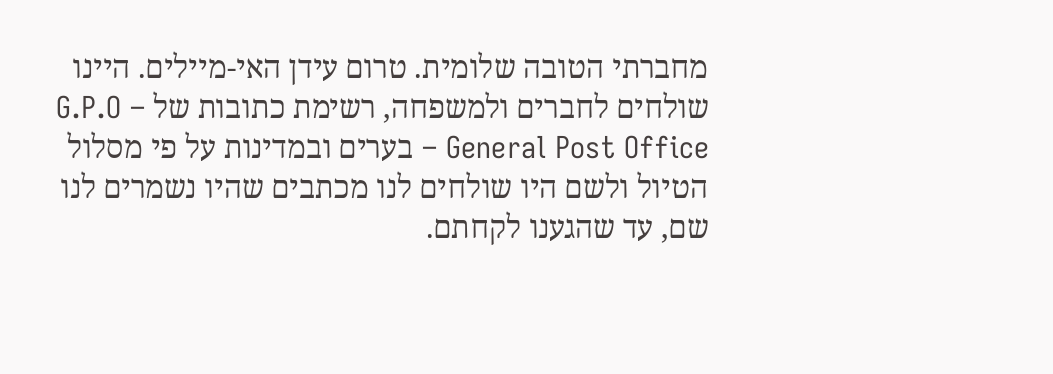מחברתי הטובה שלומית. טרום עידן האי-מיילים. היינו שולחים לחברים ולמשפחה, רשימת כתובות של G.P.O – General Post Office – בערים ובמדינות על פי מסלול הטיול ולשם היו שולחים לנו מכתבים שהיו נשמרים לנו שם, עד שהגענו לקחתם.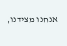אנחנו מצידנו,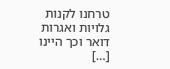טרחנו לקנות גלויות ואגרות דואר וכך היינו […]